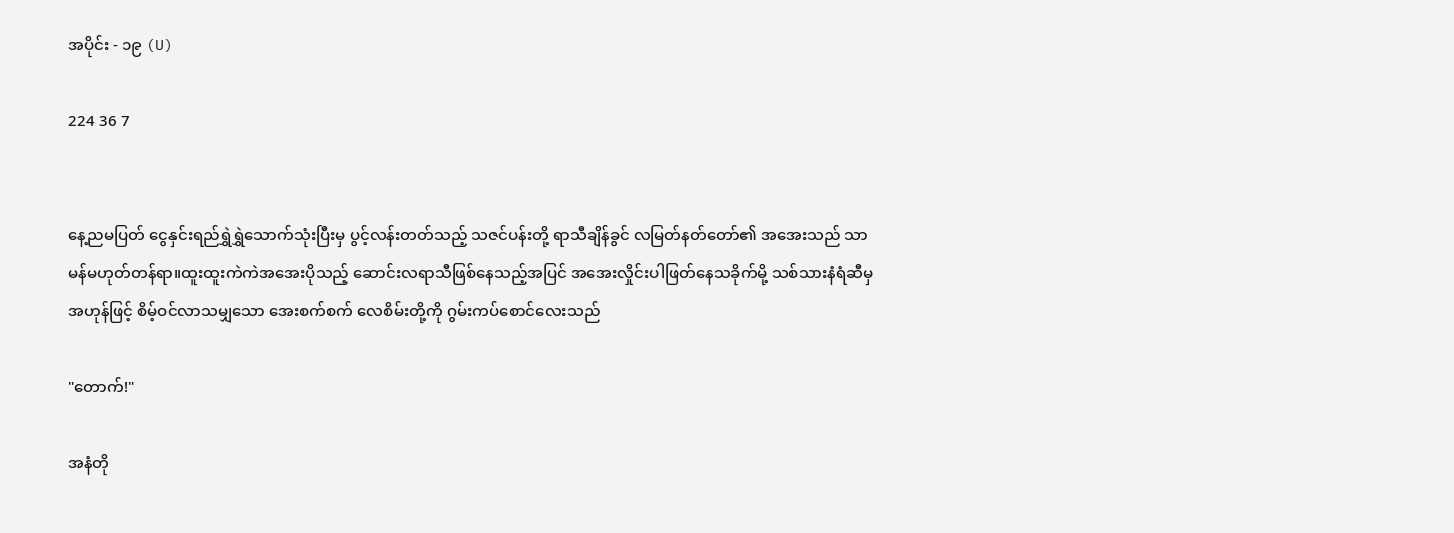အပိုင်း - ၁၉ (U)

224 36 7


နေ့ညမပြတ် ငွေနှင်းရည်ရွှဲရွှဲသောက်သုံးပြီးမှ ပွင့်လန်းတတ်သည့် သဇင်ပန်းတို့ ရာသီချိန်ခွင် လမြတ်နတ်တော်၏ အအေးသည် သာမန်မဟုတ်တန်ရာ။ထူးထူးကဲကဲအအေးပိုသည့် ဆောင်းလရာသီဖြစ်နေသည့်အပြင် အအေးလှိုင်းပါဖြတ်နေသခိုက်မို့ သစ်သားနံရံဆီမှ အဟုန်ဖြင့် စိမ့်ဝင်လာသမျှသော အေးစက်စက် လေစိမ်းတို့ကို ဂွမ်းကပ်စောင်လေးသည်

"တောက်!"

အနံတို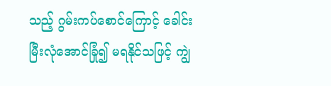သည့် ဂွမ်းကပ်စောင်ကြောင့် ခေါင်းမြီးလုံအောင်ခြုံ၍ မရနိုင်သဖြင့် ကျွဲ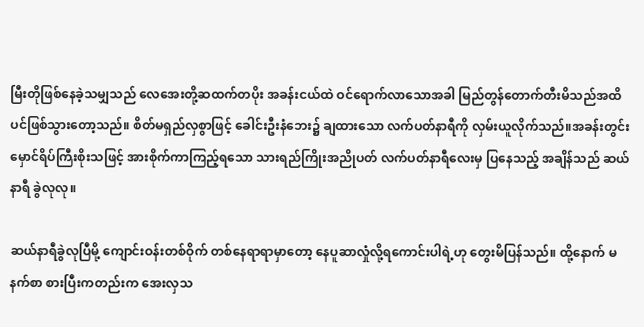မြီးတိုဖြစ်နေခဲ့သမျှသည် လေအေးတို့ဆထက်တပိုး အခန်းငယ်ထဲ ဝင်ရောက်လာသောအခါ မြည်တွန်တောက်တီးမိသည်အထိပင်ဖြစ်သွားတော့သည်။ စိတ်မရှည်လှစွာဖြင့် ခေါင်းဦးနံဘေး၌ ချထားသော လက်ပတ်နာရီကို လှမ်းယူလိုက်သည်။အခန်းတွင်း မှောင်ရိပ်ကြီးစိုးသဖြင့် အားစိုက်ကာကြည့်ရသော သားရည်ကြိုးအညိုပတ် လက်ပတ်နာရီလေးမှ ပြနေသည့် အချိန်သည် ဆယ်နာရီ ခွဲလုလု။

ဆယ်နာရီခွဲလုပြီမို့ ကျောင်းဝန်းတစ်ဝိုက် တစ်နေရာရာမှာတော့ နေပူဆာလှုံလို့ရကောင်းပါရဲ့ဟု တွေးမိပြန်သည်။ ထို့နောက် မနက်စာ စားပြီးကတည်းက အေးလှသ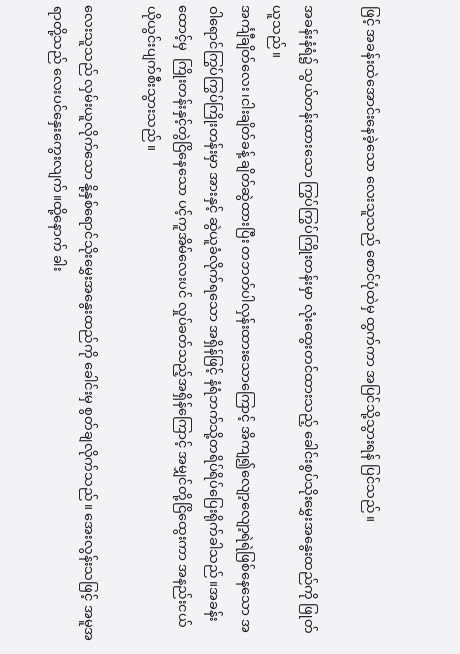ဖြင့် အခန်းထဲအောင်းနေခဲ့သော လေးသူသည် စောင်ပုံထဲမှ ထွက်ကာ အပြင်သို့သွားရန် ပြင်သည်။

အခန်းနံရံ၌ သွယ်တန်းထားသော ကြွပ်ကြွပ်ကြိုးတန်းမှာ လုံးထွေးတင်ထားသည့် ခေါင်းစွပ်သိုးမွှေးအနွေးထည်ကို ဖြုတ်ယူသည်။
အင်္ကျီချိတ်လေး၊ငါးချိတ်ခန့် ချိတ်ဆွဲထားပြီး တဘတ်ပါလှန်းထားသောကြောင့် အိကျ၍လျော့လျော့ရဲရဲဖြစ်နေသော အဝါရောင်ကြွပ်ကြွပ်ကြိုးတန်းမှာ အားနှင့် ဆွဲယူခံလိုက်ရသော အရှိန်ဖြင့် နံရံဘက်သို့တရိပ်ရိပ်ပြေးရိုက်ခါသည်။အခန်းထောင့်မှ  ကြိုးတန်းနှင့်တွဲငြိနေသော ပင့်ကူအိမ်လေးပင် လှုပ်ခတ်သည့်အရှိန်ကြောင့် အမျှင်တို့ငြိထွေးကာ အနည်းငယ်ယိုယွင်းပျက်စီးသွားသည်။

လေးသူသည် လှမ်းယူလိုက်သော နို့နှစ်ရောင်သိုးမွှေးအနွေးထည်ကို ခေါင်းမှ စွတ်ချလိုက်သည်။ အေးလွန်းသဖြင့် အမူအရာတို့သည် လေးပင်နှေးကွေးလျက်။ထို့နောက် ခါး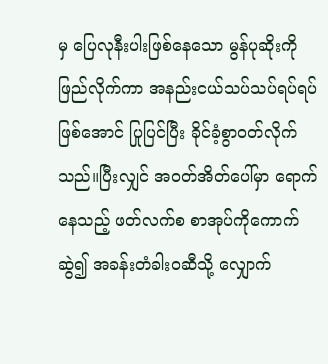မှ ပြေလုနီးပါးဖြစ်နေသော မွန်ပုဆိုးကို ဖြည်လိုက်ကာ အနည်းငယ်သပ်သပ်ရပ်ရပ်ဖြစ်အောင် ပြုပြင်ပြီး ခိုင်ခံ့စွာဝတ်လိုက်သည်။ပြီးလျှင် အဝတ်အိတ်ပေါ်မှာ ရောက်နေသည့် ဖတ်လက်စ စာအုပ်ကိုကောက်ဆွဲ၍ အခန်းတံခါးဝဆီသို့ လျှောက်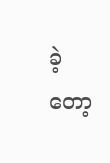ခဲ့တော့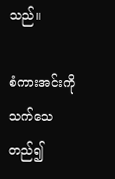သည်။

စံကားအင်းကိုသက်သေတည်၍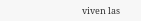viven las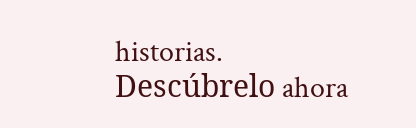historias. Descúbrelo ahora